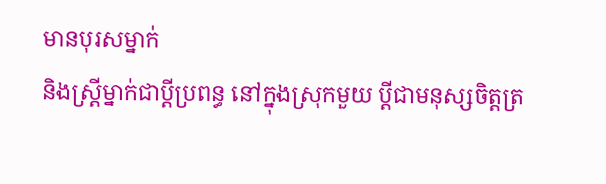មានបុរសម្នាក់
និងស្ដ្រីម្នាក់ជាប្ដីប្រពន្ធ នៅក្នុងស្រុកមួយ ប្ដីជាមនុស្សចិត្តត្រ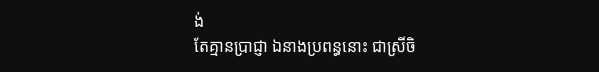ង់
តែគ្មានប្រាជ្ញា ឯនាងប្រពន្ធនោះ ជាស្រីចិ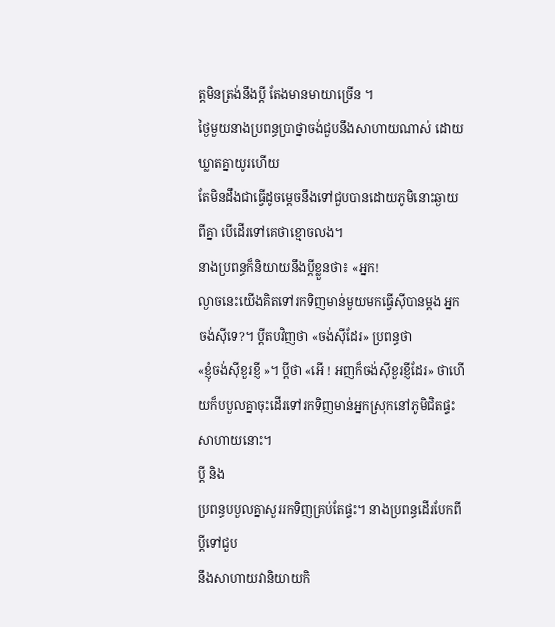ត្តមិនត្រង់នឹងប្ដី តែងមានមាយាច្រើន ។
ថ្ងៃមួយនាងប្រពន្ធប្រាថ្នាចង់ជួបនឹងសាហាយណាស់ ដោយឃ្លាតគ្នាយូរហើយ
តែមិនដឹងជាធ្វើដូចម្ដេចនឹងទៅជួបបានដោយភូមិនោះឆ្ងាយពីគ្នា បើដើរទៅគេថាខ្មោចលង។
នាងប្រពន្ធក៏និយាយនឹងប្ដីខ្លួនថា៖ «អ្នក!
ល្ងាចនេះយើងគិតទៅរកទិញមាន់មួយមកធ្វើស៊ីបានម្ដង អ្នកចង់ស៊ីទេ?។ ប្ដីតបវិញថា «ចង់ស៊ីដែរ» ប្រពន្ធថា
«ខ្ញុំចង់ស៊ីខួរខ្ញី »។ ប្ដីថា «អើ ! អញក៏ចង់ស៊ីខួរខ្ញីដែរ» ថាហើយក៏បបួលគ្នាចុះដើរទៅរកទិញមាន់អ្នកស្រុកនៅភូមិជិតផ្ទះសាហាយនោះ។
ប្ដី និង
ប្រពន្ធបបួលគ្នាសួររកទិញគ្រប់តែផ្ទះ។ នាងប្រពន្ធដើរបែកពីប្ដីទៅជួប
នឹងសាហាយវានិយាយកិ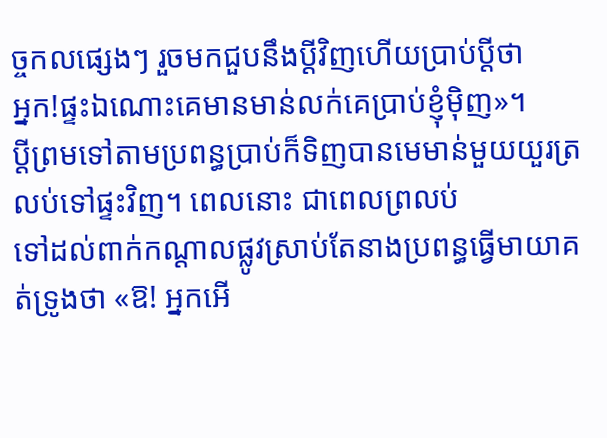ច្ចកលផ្សេងៗ រួចមកជួបនឹងប្ដីវិញហើយប្រាប់ប្ដីថា
អ្នក!ផ្ទះឯណោះគេមានមាន់លក់គេប្រាប់ខ្ញុំម៉ិញ»។
ប្ដីព្រមទៅតាមប្រពន្ធប្រាប់ក៏ទិញបានមេមាន់មួយយួរត្រលប់ទៅផ្ទះវិញ។ ពេលនោះ ជាពេលព្រលប់
ទៅដល់ពាក់កណ្ដាលផ្លូវស្រាប់តែនាងប្រពន្ធធ្វើមាយាគត់ទ្រូងថា «ឱ! អ្នកអើ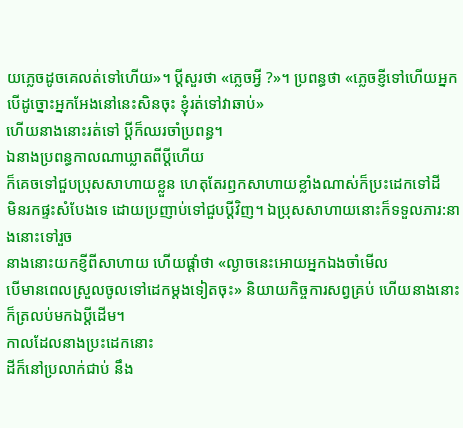យភ្លេចដូចគេលត់ទៅហើយ»។ ប្ដីសួរថា «ភ្លេចអ្វី ?»។ ប្រពន្ធថា «ភ្លេចខ្ញីទៅហើយអ្នក បើដូច្នោះអ្នកអែងនៅនេះសិនចុះ ខ្ញុំរត់ទៅវាឆាប់»
ហើយនាងនោះរត់ទៅ ប្ដីក៏ឈរចាំប្រពន្ធ។
ឯនាងប្រពន្ធកាលណាឃ្លាតពីប្ដីហើយ
ក៏គេចទៅជួបប្រុសសាហាយខ្លួន ហេតុតែរឭកសាហាយខ្លាំងណាស់ក៏ប្រះដេកទៅដី
មិនរកផ្ទះសំបែងទេ ដោយប្រញាប់ទៅជួបប្ដីវិញ។ ឯប្រុសសាហាយនោះក៏ទទួលភារ:នាងនោះទៅរួច
នាងនោះយកខ្ញីពីសាហាយ ហើយផ្ដាំថា «ល្ងាចនេះអោយអ្នកឯងចាំមើល
បើមានពេលស្រួលចូលទៅដេកម្ដងទៀតចុះ» និយាយកិច្ចការសព្វគ្រប់ ហើយនាងនោះក៏ត្រលប់មកឯប្ដីដើម។
កាលដែលនាងប្រះដេកនោះ
ដីក៏នៅប្រលាក់ជាប់ នឹង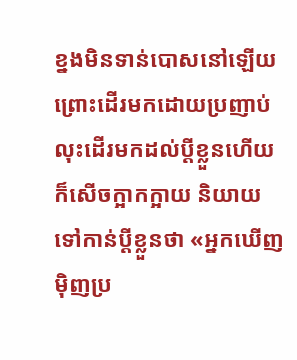ខ្នងមិនទាន់បោសនៅឡើយ ព្រោះដើរមកដោយប្រញាប់
លុះដើរមកដល់ប្ដីខ្លួនហើយក៏សើចក្អាកក្អាយ និយាយទៅកាន់ប្ដីខ្លួនថា «អ្នកឃើញម៉ិញប្រ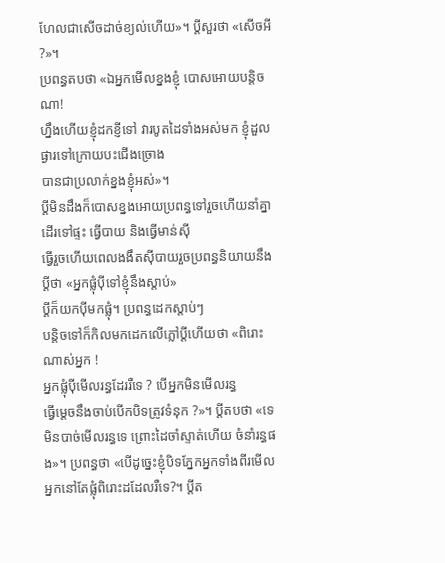ហែលជាសើចដាច់ខ្យល់ហើយ»។ ប្ដីសួរថា «សើចអី ?»។
ប្រពន្ធតបថា «ឯអ្នកមើលខ្នងខ្ញុំ បោសអោយបន្តិចណា!
ហ្នឹងហើយខ្ញុំដកខ្ញីទៅ វារបូតដៃទាំងអស់មក ខ្ញុំដួលផ្ងារទៅក្រោយបះជើងច្រោង
បានជាប្រលាក់ខ្នងខ្ញុំអស់»។
ប្ដីមិនដឹងក៏បោសខ្នងអោយប្រពន្ធទៅរួចហើយនាំគ្នាដើរទៅផ្ទះ ធ្វើបាយ និងធ្វើមាន់ស៊ី
ធ្វើរួចហើយពេលងងឹតស៊ីបាយរួចប្រពន្ធនិយាយនឹងប្ដីថា «អ្នកផ្លុំប៉ីទៅខ្ញុំនឹងស្ដាប់»
ប្ដីក៏យកប៉ីមកផ្លុំ។ ប្រពន្ធដេកស្ដាប់ៗ
បន្តិចទៅក៏កិលមកដេកលើភ្លៅប្ដីហើយថា «ពិរោះណាស់អ្នក !
អ្នកផ្លុំប៉ីមើលរន្ធដែររឺទេ ? បើអ្នកមិនមើលរន្ធ
ធ្វើម្ដេចនឹងចាប់បើកបិទត្រូវទំនុក ?»។ ប្ដីតបថា «ទេមិនបាច់មើលរន្ធទេ ព្រោះដៃចាំស្ទាត់ហើយ ចំនាំរន្ធផង»។ ប្រពន្ធថា «បើដូច្នេះខ្ញុំបិទភ្នែកអ្នកទាំងពីរមើលអ្នកនៅតែផ្លុំពិរោះដដែលរឺទេ?។ ប្ដីត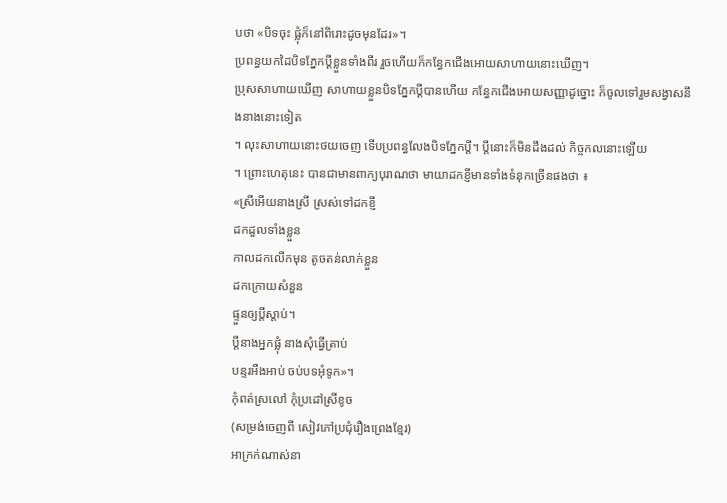បថា «បិទចុះ ផ្លុំក៏នៅពិរោះដូចមុនដែរ»។
ប្រពន្ធយកដៃបិទភ្នែកប្ដីខ្លួនទាំងពីរ រួចហើយក៏កន្ធែកជើងអោយសាហាយនោះឃើញ។
ប្រុសសាហាយឃើញ សាហាយខ្លួនបិទភ្នែកប្ដីបានហើយ កន្ធែកជើងអោយសញ្ញាដូច្នោះ ក៏ចូលទៅរួមសង្វាសនឹងនាងនោះទៀត
។ លុះសាហាយនោះថយចេញ ទើបប្រពន្ធលែងបិទភ្នែកប្ដី។ ប្ដីនោះក៏មិនដឹងដល់ កិច្ចកលនោះឡើយ
។ ព្រោះហេតុនេះ បានជាមានពាក្យបុរាណថា មាយាដកខ្ញីមានទាំងទំនុកច្រើនផងថា ៖
«ស្រីអើយនាងស្រី ស្រស់ទៅដកខ្ញី
ដកដួលទាំងខ្លួន
កាលដកលើកមុន តូចតន់លាក់ខ្លួន
ដកក្រោយសំនួន
ផ្ទួនឲ្យប្ដីស្ដាប់។
ប្ដីនាងអ្នកផ្លុំ នាងសុំធ្វើត្រាប់
បន្ទរអឺងអាប់ ចប់បទអុំទូក»។
កុំពត់ស្រលៅ កុំប្រដៅស្រីខូច
(សម្រង់ចេញពី សៀវភៅប្រជុំរឿងព្រេងខ្មែរ)
អាក្រក់ណាស់នា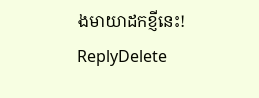ងមាយាដកខ្ញីនេះ!
ReplyDelete